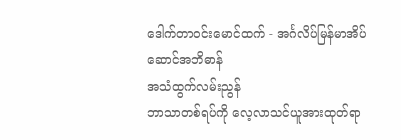ဒေါက်တာဝင်းမောင်ထက် - အင်္ဂလိပ်မြန်မာအိပ်ဆောင်အဘိဓာန်
အသံထွက်လမ်းညွန်
ဘာသာတစ်ရပ်ကို လေ့လာသင်ယူအားထုတ်ရာ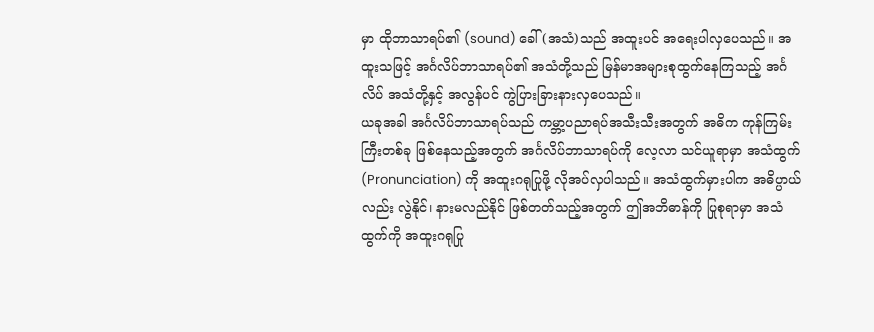မှာ ထိုဘာသာရပ်၏ (sound) ခေါ် (အသံ)သည် အထူးပင် အရေးပါလှပေသည်။ အထူးသဖြင့် အင်္ဂလိပ်ဘာသာရပ်၏ အသံတို့သည် မြန်မာအများစုထွက်နေကြသည့် အင်္ဂလိပ် အသံတို့နှင့် အလွန်ပင် ကွဲပြားခြားနားလှပေသည်။
ယခုအခါ အင်္ဂလိပ်ဘာသာရပ်သည် ကမ္ဘာ့ပညာရပ်အသီးသီးအတွက် အဓိက ကုန်ကြမ်းကြီးတစ်ခု ဖြစ်နေသည့်အတွက် အင်္ဂလိပ်ဘာသာရပ်ကို လေ့လာ သင်ယူရာမှာ အသံထွက် (Pronunciation) ကို အထူးဂရုပြုဖို့ လိုအပ်လှပါသည်။ အသံထွက်မှားပါက အဓိပ္ပာယ်လည်း လွဲနိုင်၊ နားမလည်နိုင် ဖြစ်တတ်သည့်အတွက် ဤအဘိဓာန်ကို ပြုစုရာမှာ အသံထွက်ကို အထူးဂရုပြု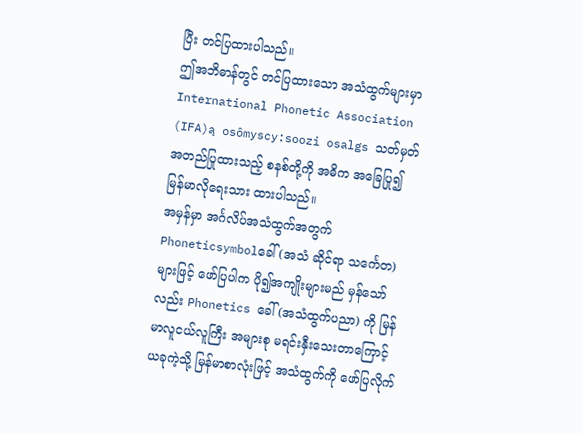ပြီး တင်ပြထားပါသည်။
ဤအဘိဓာန်တွင် တင်ပြထားသော အသံထွက်များမှာ International Phonetic Association (IFA)ą osômyscy:soozi osalgs သတ်မှတ် အတည်ပြုထားသည့် စနစ်တို့ကို အဓိက အခြေပြု၍ မြန်မာလိုရေးသား ထားပါသည်။
အမှန်မှာ အင်္ဂလိပ်အသံထွက်အတွက် Phoneticsymbolခေါ် (အသံ ဆိုင်ရာ သင်္ကေတ) များဖြင့် ဖော်ပြပါက ပို၍အကျိုးများမည် မှန်သော်လည်း Phonetics ခေါ် (အသံထွက်ပညာ) ကို မြန်မာလူငယ်လူကြီး အများစု မရင်းနှီးသေးတာကြောင့် ယခုကဲ့သို့ မြန်မာစာလုံးဖြင့် အသံထွက်ကို ဖော်ပြလိုက်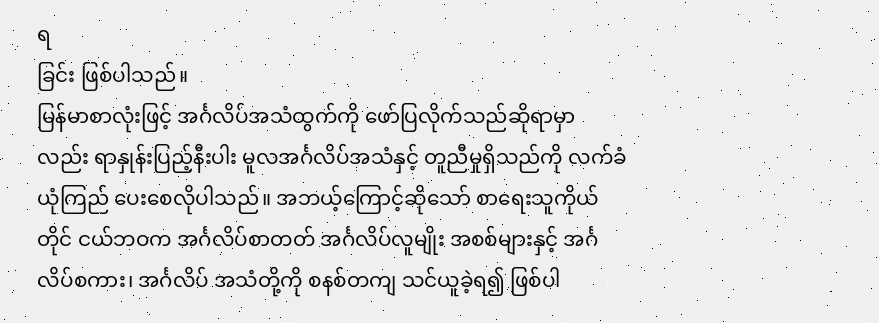ရ
ခြင်း ဖြစ်ပါသည်။
မြန်မာစာလုံးဖြင့် အင်္ဂလိပ်အသံထွက်ကို ဖော်ပြလိုက်သည်ဆိုရာမှာ လည်း ရာနှုန်းပြည့်နီးပါး မူလအင်္ဂလိပ်အသံနှင့် တူညီမှုရှိသည်ကို လက်ခံယုံကြည် ပေးစေလိုပါသည်။ အဘယ့်ကြောင့်ဆိုသော် စာရေးသူကိုယ်တိုင် ငယ်ဘဝက အင်္ဂလိပ်စာတတ် အင်္ဂလိပ်လူမျိုး အစစ်များနှင့် အင်္ဂလိပ်စကား၊ အင်္ဂလိပ် အသံတို့ကို စနစ်တကျ သင်ယူခဲ့ရ၍ ဖြစ်ပါ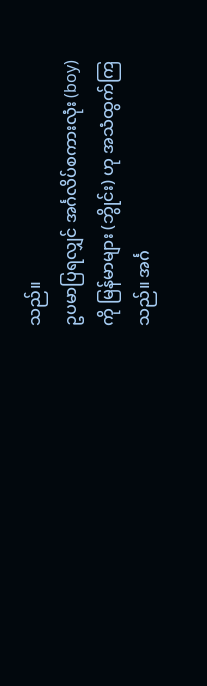သည်။
ဥပမာပြရလျှင် အင်္ဂလိပ်စကားလုံး (boy) ကို မြန်မာများ (ဘွိုင်း) ဟု အသံထွက်ကြသည်။ အင်္ဂ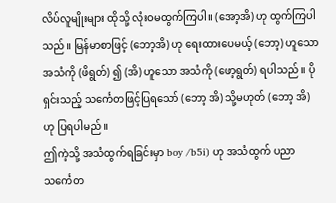လိပ်လူမျိုးများ ထိုသို့ လုံးဝမထွက်ကြပါ။ (အော့အိ) ဟု ထွက်ကြပါသည်။ မြန်မာစာဖြင့် (ဘော့အိ) ဟု ရေးထားပေမယ့် (ဘော့) ဟူသော အသံကို (ဖိရွတ်) ၍ (အိ) ဟူသော အသံကို (ဖော့ရွတ်) ရပါသည်။ ပိုရှင်းသည့် သင်္ကေတဖြင့်ပြရသော် (ဘော့ အိ) သို့မဟုတ် (ဘော့ အိ) ဟု ပြရပါမည်။
ဤကဲ့သို့ အသံထွက်ရခြင်းမှာ boy /b5i) ဟု အသံထွက် ပညာ သင်္ကေတ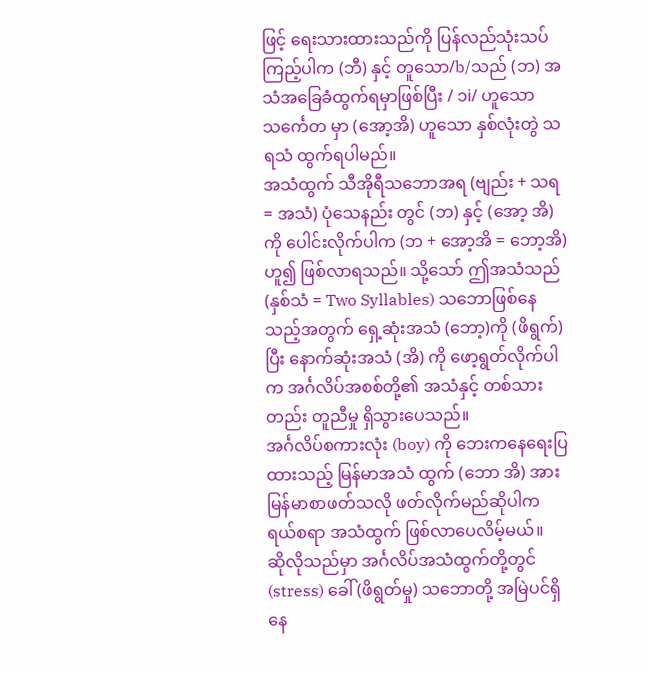ဖြင့် ရေးသားထားသည်ကို ပြန်လည်သုံးသပ်ကြည့်ပါက (ဘီ) နှင့် တူသော/b/သည် (ဘ) အသံအခြေခံထွက်ရမှာဖြစ်ပြီး / ၁i/ ဟူသော သင်္ကေတ မှာ (အော့အိ) ဟူသော နှစ်လုံးတွဲ သရသံ ထွက်ရပါမည်။
အသံထွက် သီအိုရီသဘောအရ (ဗျည်း + သရ = အသံ) ပုံသေနည်း တွင် (ဘ) နှင့် (အော့ အိ) ကို ပေါင်းလိုက်ပါက (ဘ + အော့အိ = ဘော့အိ) ဟူ၍ ဖြစ်လာရသည်။ သို့သော် ဤအသံသည် (နှစ်သံ = Two Syllables) သဘောဖြစ်နေသည့်အတွက် ရှေ့ဆုံးအသံ (ဘော့)ကို (ဖိရွက်) ပြီး နောက်ဆုံးအသံ (အိ) ကို ဖော့ရွတ်လိုက်ပါက အင်္ဂလိပ်အစစ်တို့၏ အသံနှင့် တစ်သားတည်း တူညီမှု ရှိသွားပေသည်။
အင်္ဂလိပ်စကားလုံး (boy) ကို ဘေးကနေရေးပြထားသည့် မြန်မာအသံ ထွက် (ဘော အိ) အား မြန်မာစာဖတ်သလို ဖတ်လိုက်မည်ဆိုပါက ရယ်စရာ အသံထွက် ဖြစ်လာပေလိမ့်မယ်။
ဆိုလိုသည်မှာ အင်္ဂလိပ်အသံထွက်တို့တွင် (stress) ခေါ် (ဖိရွတ်မှု) သဘောတို့ အမြဲပင်ရှိနေ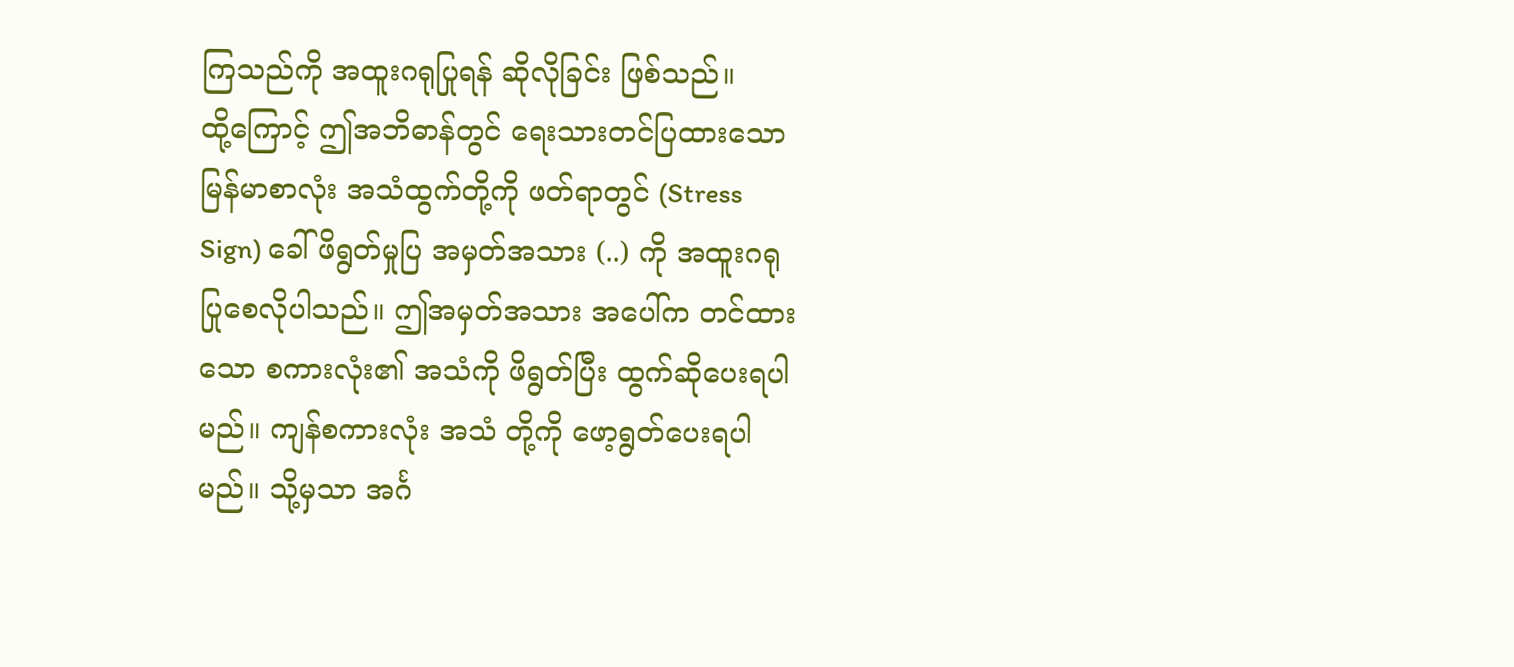ကြသည်ကို အထူးဂရုပြုရန် ဆိုလိုခြင်း ဖြစ်သည်။
ထို့ကြောင့် ဤအဘိဓာန်တွင် ရေးသားတင်ပြထားသော မြန်မာစာလုံး အသံထွက်တို့ကို ဖတ်ရာတွင် (Stress Sign) ခေါ် ဖိရွတ်မှုပြ အမှတ်အသား (..) ကို အထူးဂရုပြုစေလိုပါသည်။ ဤအမှတ်အသား အပေါ်က တင်ထားသော စကားလုံး၏ အသံကို ဖိရွတ်ပြီး ထွက်ဆိုပေးရပါမည်။ ကျန်စကားလုံး အသံ တို့ကို ဖော့ရွတ်ပေးရပါမည်။ သို့မှသာ အင်္ဂ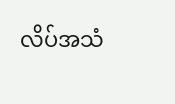လိပ်အသံ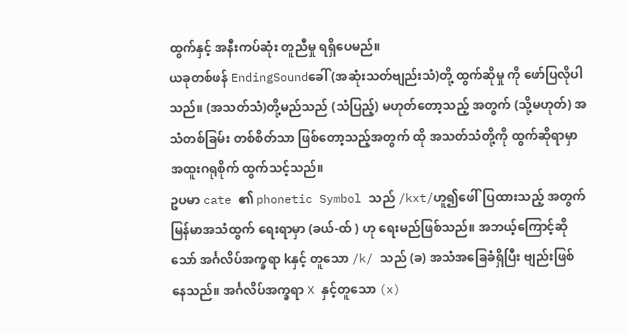ထွက်နှင့် အနီးကပ်ဆုံး တူညီမှု ရရှိပေမည်။
ယခုတစ်ဖန် EndingSoundခေါ် (အဆုံးသတ်ဗျည်းသံ)တို့ ထွက်ဆိုမှု ကို ဖော်ပြလိုပါသည်။ (အသတ်သံ)တို့မည်သည် (သံပြည့်) မဟုတ်တော့သည့် အတွက် (သို့မဟုတ်) အသံတစ်ခြမ်း တစ်စိတ်သာ ဖြစ်တော့သည့်အတွက် ထို အသတ်သံတို့ကို ထွက်ဆိုရာမှာ အထူးဂရုစိုက် ထွက်သင့်သည်။
ဥပမာ cate ၏ phonetic Symbol သည် /kxt/ဟူ၍ဖေါ်ပြထားသည့် အတွက် မြန်မာအသံထွက် ရေးရာမှာ (ခယ်-ထ် ) ဟု ရေးမည်ဖြစ်သည်။ အဘယ့်ကြောင့်ဆိုသော် အင်္ဂလိပ်အက္ခရာ kနှင့် တူသော /k/ သည် (ခ) အသံအခြေခံရှိပြီး ဗျည်းဖြစ်နေသည်။ အင်္ဂလိပ်အက္ခရာ X နှင့်တူသော (x)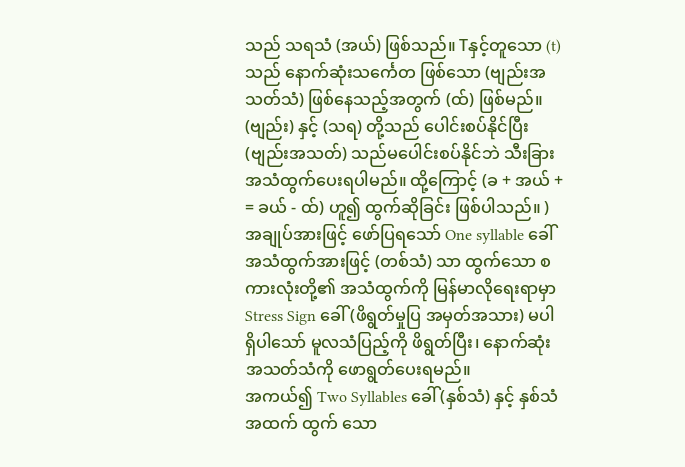သည် သရသံ (အယ်) ဖြစ်သည်။ Tနှင့်တူသော (t)သည် နောက်ဆုံးသင်္ကေတ ဖြစ်သော (ဗျည်းအသတ်သံ) ဖြစ်နေသည့်အတွက် (ထ်) ဖြစ်မည်။
(ဗျည်း) နှင့် (သရ) တို့သည် ပေါင်းစပ်နိုင်ပြီး (ဗျည်းအသတ်) သည်မပေါင်းစပ်နိုင်ဘဲ သီးခြား အသံထွက်ပေးရပါမည်။ ထို့ကြောင့် (ခ + အယ် + = ခယ် - ထ်) ဟူ၍ ထွက်ဆိုခြင်း ဖြစ်ပါသည်။ )
အချုပ်အားဖြင့် ဖော်ပြရသော် One syllable ခေါ် အသံထွက်အားဖြင့် (တစ်သံ) သာ ထွက်သော စကားလုံးတို့၏ အသံထွက်ကို မြန်မာလိုရေးရာမှာ Stress Sign ခေါ် (ဖိရွတ်မှုပြ အမှတ်အသား) မပါရှိပါသော် မူလသံပြည့်ကို ဖိရွတ်ပြီး၊ နောက်ဆုံး အသတ်သံကို ဖောရွတ်ပေးရမည်။
အကယ်၍ Two Syllables ခေါ် (နှစ်သံ) နှင့် နှစ်သံအထက် ထွက် သော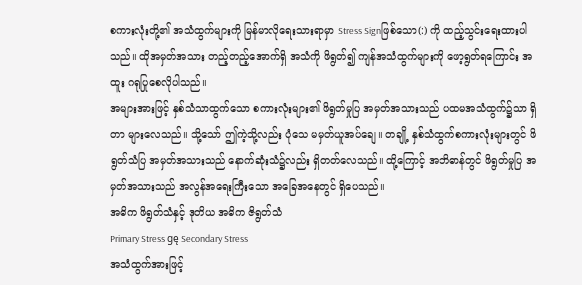စကားလုံးတို့၏ အသံထွက်များကို မြန်မာလိုရေးသားရာမှာ Stress Signဖြစ်သော(:) ကို ထည့်သွင်းရေးထားပါသည်။ ထိုအမှတ်အသား တည့်တည့်အောက်ရှိ အသံကို ဖိရွတ်၍ ကျန်အသံထွက်များကို ဖော့ရွတ်ရကြောင်း အထူး ဂရုပြုစေလိုပါသည်။
အများအားဖြင့် နှစ်သံသာထွက်သော စကားလုံးများ၏ ဖိရွတ်မှုပြ အမှတ်အသားသည် ပထမအသံထွက်၌သာ ရှိတာ များလေသည်။ သို့သော် ဤကဲ့သို့လည်း ပုံသေ မမှတ်ယူအပ်ချေ။ တချို့ နှစ်သံထွက်စကားလုံးများတွင် ဖိရွတ်သံပြ အမှတ်အသားသည် နောက်ဆုံးသံ၌လည်း ရှိတတ်လေသည်။ ထို့ကြောင့် အဘိဓာန်တွင် ဖိရွတ်မှုပြ အမှတ်အသားသည် အလွန်အရေးကြီးသော အခြေအနေတွင် ရှိပေသည်။
အဓိက ဖိရွတ်သံနှင့် ဒုတိယ အဓိက ဇိရွတ်သံ
Primary Stress gę Secondary Stress
အသံထွက်အားဖြင့်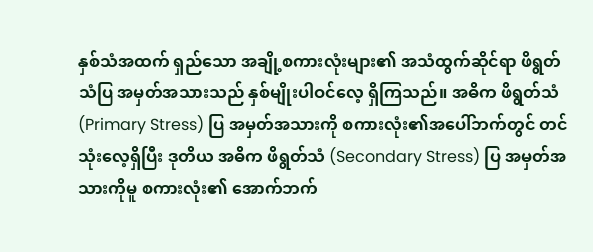နှစ်သံအထက် ရှည်သော အချို့စကားလုံးများ၏ အသံထွက်ဆိုင်ရာ ဖိရွတ်သံပြ အမှတ်အသားသည် နှစ်မျိုးပါဝင်လေ့ ရှိကြသည်။ အဓိက ဖိရွတ်သံ (Primary Stress) ပြ အမှတ်အသားကို စကားလုံး၏အပေါ်ဘက်တွင် တင်သုံးလေ့ရှိပြီး ဒုတိယ အဓိက ဖိရွတ်သံ (Secondary Stress) ပြ အမှတ်အသားကိုမူ စကားလုံး၏ အောက်ဘက်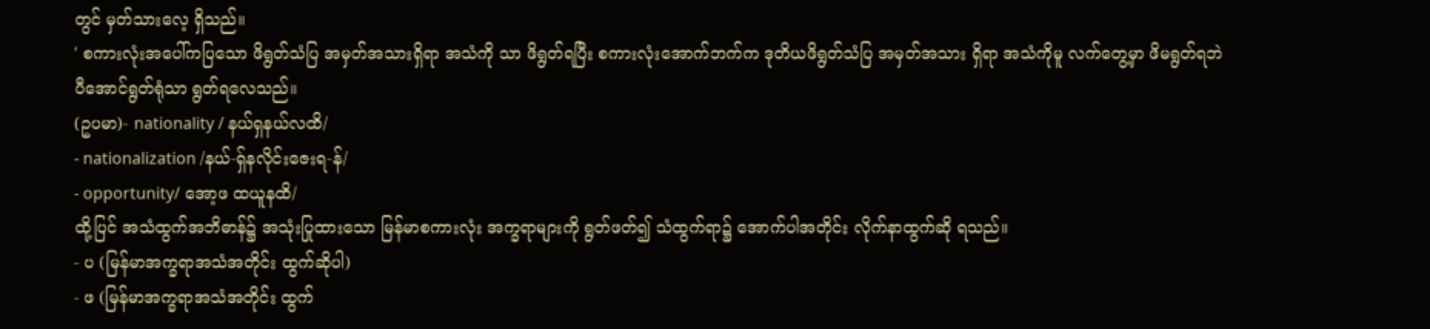တွင် မှတ်သားလေ့ ရှိသည်။
' စကားလုံးအပေါ်ကပြသော ဖိရွတ်သံပြ အမှတ်အသားရှိရာ အသံကို သာ ဖိရွတ်ရပြီး စကားလုံးအောက်ဘက်က ဒုတိယဖိရွတ်သံပြ အမှတ်အသား ရှိရာ အသံကိုမူ လက်တွေ့မှာ ဖိမရွတ်ရဘဲ ပီအောင်ရွတ်ရုံသာ ရွတ်ရလေသည်။
(ဥပမာ)- nationality / နယ်ရှနယ်လထိ/
- nationalization /နယ်-ရှ်နလိုင်းဇေးရ-န်/
- opportunity/ အော့ဖ ထယူနထိ/
ထို့ပြင် အသံထွက်အဘိဓာန်၌ အသုံးပြုထားသော မြန်မာစကားလုံး အက္ခရာများကို ရွတ်ဖတ်၍ သံထွက်ရာ၌ အောက်ပါအတိုင်း လိုက်နာထွက်ဆို ရသည်။
- ပ (မြန်မာအက္ခရာအသံအတိုင်း ထွက်ဆိုပါ)
- ဖ (မြန်မာအက္ခရာအသံအတိုင်း ထွက်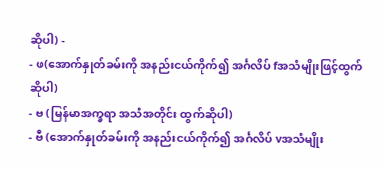ဆိုပါ) -
- ဖ(အောက်နှုတ်ခမ်းကို အနည်းငယ်ကိုက်၍ အင်္ဂလိပ် fအသံမျိုးဖြင့်ထွက်ဆိုပါ)
- ဗ (မြန်မာအက္ခရာ အသံအတိုင်း ထွက်ဆိုပါ)
- ဗီ (အောက်နှုတ်ခမ်းကို အနည်းငယ်ကိုက်၍ အင်္ဂလိပ် vအသံမျိုး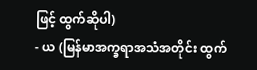ဖြင့် ထွက်ဆိုပါ)
- ယ (မြန်မာအက္ခရာအသံအတိုင်း ထွက်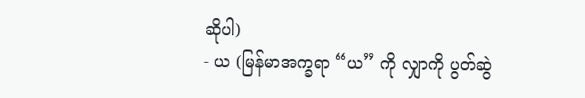ဆိုပါ)
- ယ (မြန်မာအက္ခရာ “ယ” ကို လျှာကို ပွတ်ဆွဲ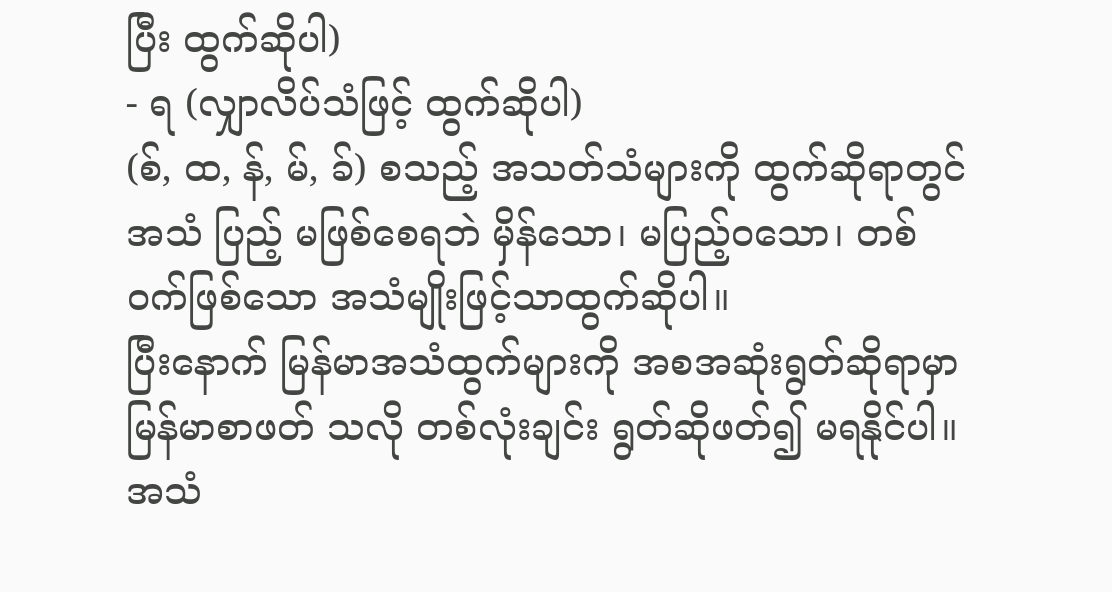ပြီး ထွက်ဆိုပါ)
- ရ (လျှာလိပ်သံဖြင့် ထွက်ဆိုပါ)
(စ်, ထ, န်, မ်, ခ်) စသည့် အသတ်သံများကို ထွက်ဆိုရာတွင် အသံ ပြည့် မဖြစ်စေရဘဲ မှိန်သော၊ မပြည့်ဝသော၊ တစ်ဝက်ဖြစ်သော အသံမျိုးဖြင့်သာထွက်ဆိုပါ။
ပြီးနောက် မြန်မာအသံထွက်များကို အစအဆုံးရွတ်ဆိုရာမှာ မြန်မာစာဖတ် သလို တစ်လုံးချင်း ရွတ်ဆိုဖတ်၍ မရနိုင်ပါ။ အသံ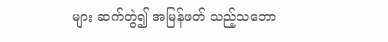များ ဆက်တွဲ၍ အမြန်ဖတ် သည့်သဘော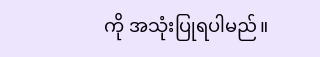ကို အသုံးပြုရပါမည်။